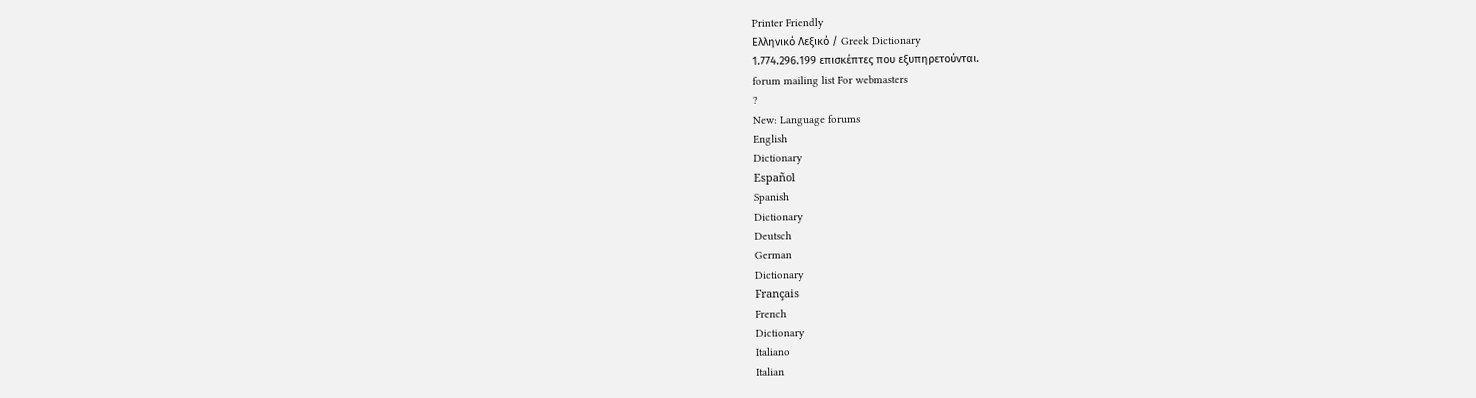Printer Friendly
Ελληνικό Λεξικό / Greek Dictionary
1.774.296.199 επισκέπτες που εξυπηρετούνται.
forum mailing list For webmasters
?
New: Language forums
English
Dictionary
Español
Spanish
Dictionary
Deutsch
German
Dictionary
Français
French
Dictionary
Italiano
Italian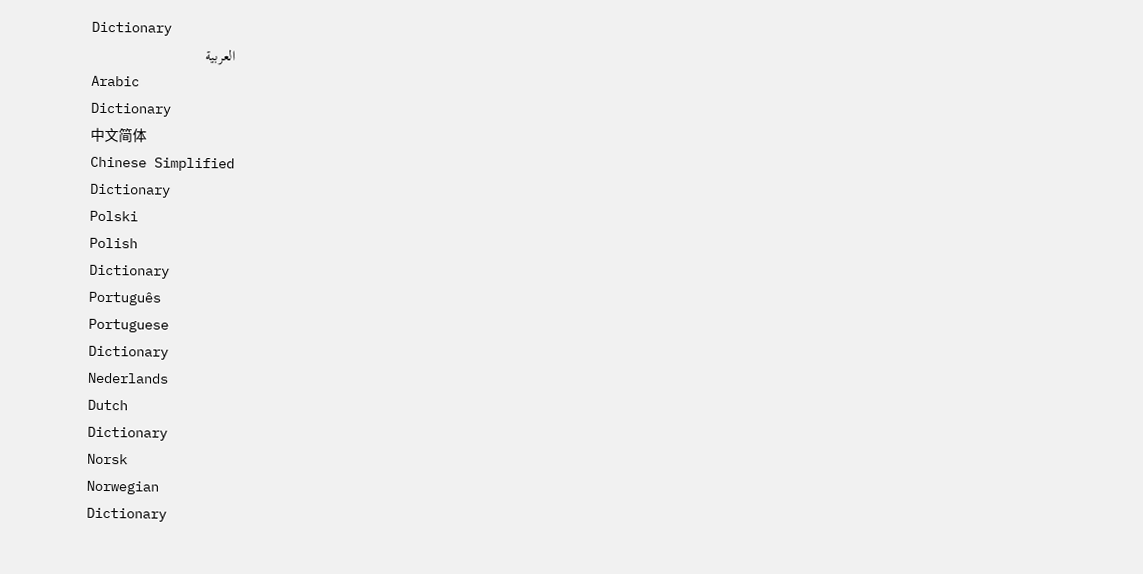Dictionary
العربية
Arabic
Dictionary
中文简体
Chinese Simplified
Dictionary
Polski
Polish
Dictionary
Português
Portuguese
Dictionary
Nederlands
Dutch
Dictionary
Norsk
Norwegian
Dictionary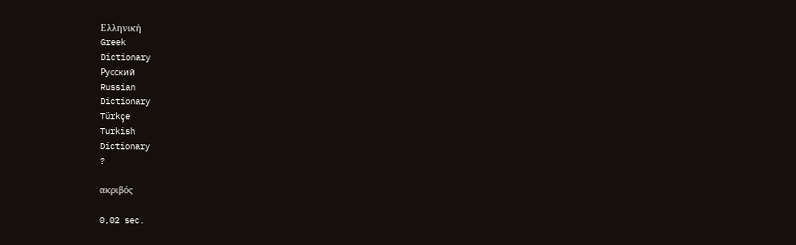Ελληνική
Greek
Dictionary
Русский
Russian
Dictionary
Türkçe
Turkish
Dictionary
?

ακριβός

0,02 sec.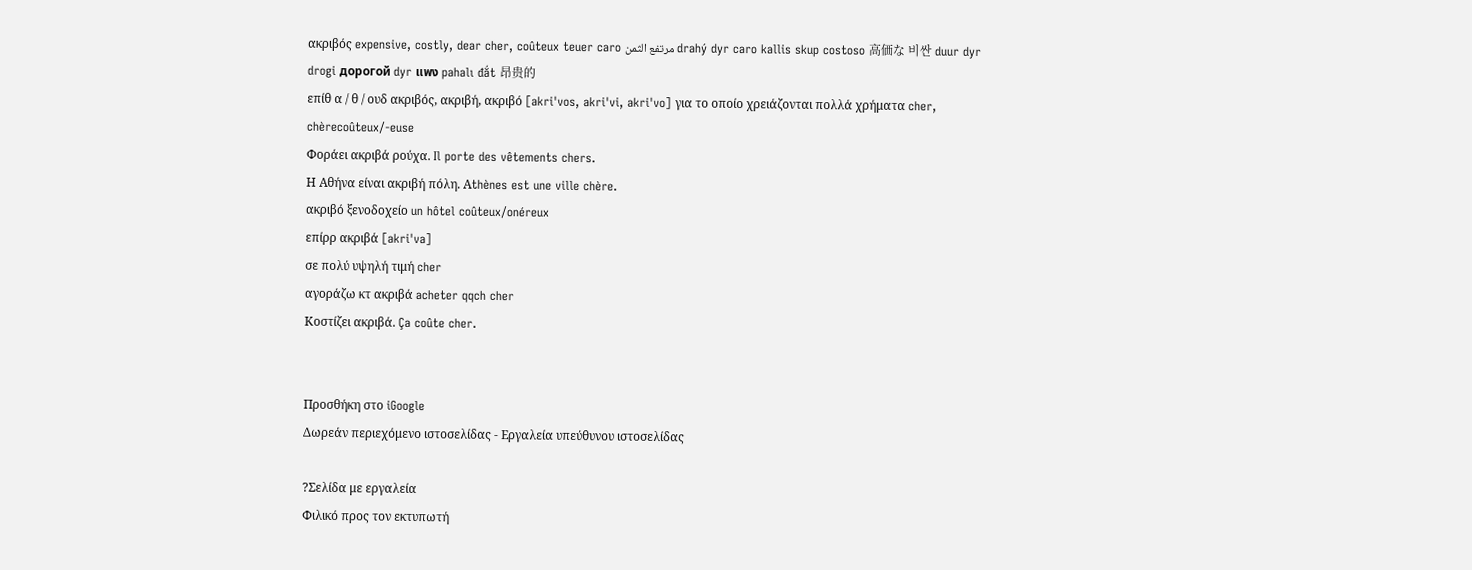ακριβός expensive, costly, dear cher, coûteux teuer caro مرتفع الثمن drahý dyr caro kallis skup costoso 高価な 비싼 duur dyr drogi дорогой dyr แพง pahalı đắt 昂贵的
επίθ α / θ / ουδ ακριβός, ακριβή, ακριβό [akri'vos, akri'vi, akri'vo] για το οποίο χρειάζονται πολλά χρήματα cher, chèrecoûteux/-euse
Φοράει ακριβά ρούχα. Il porte des vêtements chers.
Η Αθήνα είναι ακριβή πόλη. Αthènes est une ville chère.
ακριβό ξενοδοχείο un hôtel coûteux/onéreux
επίρρ ακριβά [akri'va]
σε πολύ υψηλή τιμή cher
αγοράζω κτ ακριβά acheter qqch cher
Κοστίζει ακριβά. Ça coûte cher.


Προσθήκη στο iGoogle
Δωρεάν περιεχόμενο ιστοσελίδας - Εργαλεία υπεύθυνου ιστοσελίδας

?Σελίδα με εργαλεία
Φιλικό προς τον εκτυπωτή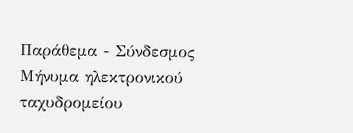Παράθεμα - Σύνδεσμος
Μήνυμα ηλεκτρονικού ταχυδρομείου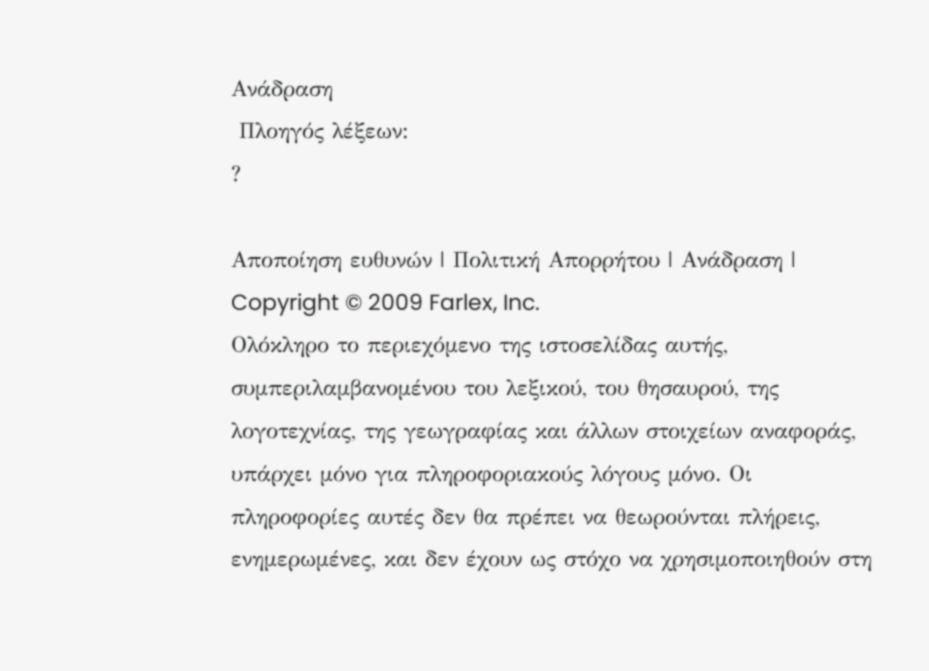Ανάδραση
 Πλοηγός λέξεων:
?

Αποποίηση ευθυνών | Πολιτική Απορρήτου | Ανάδραση | Copyright © 2009 Farlex, Inc.
Ολόκληρο το περιεχόμενο της ιστοσελίδας αυτής, συμπεριλαμβανομένου του λεξικού, του θησαυρού, της λογοτεχνίας, της γεωγραφίας και άλλων στοιχείων αναφοράς, υπάρχει μόνο για πληροφοριακούς λόγους μόνο. Οι πληροφορίες αυτές δεν θα πρέπει να θεωρούνται πλήρεις, ενημερωμένες, και δεν έχουν ως στόχο να χρησιμοποιηθούν στη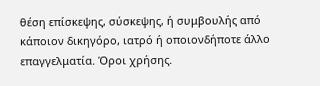θέση επίσκεψης, σύσκεψης, ή συμβουλής από κάποιον δικηγόρο, ιατρό ή οποιονδήποτε άλλο επαγγελματία. Όροι χρήσης.